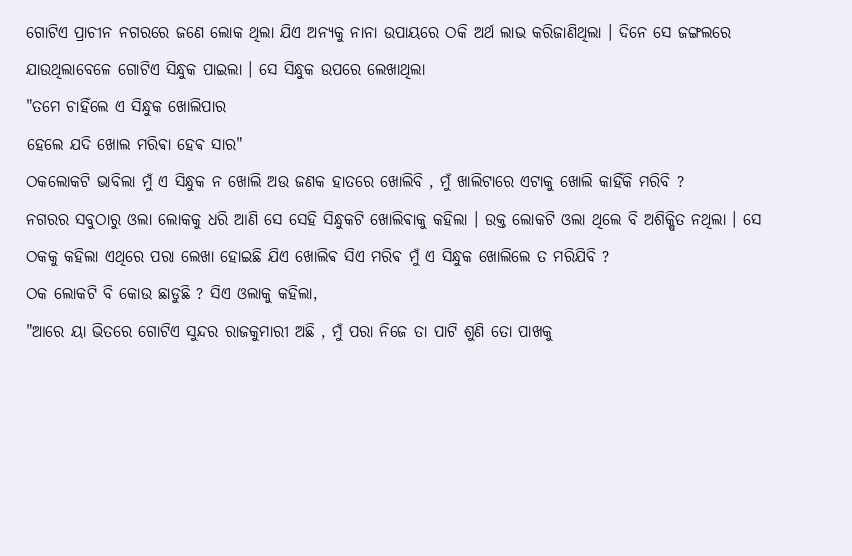ଗୋଟିଏ ପ୍ରାଚୀନ ନଗରରେ ଜଣେ ଲୋକ ଥିଲା ଯିଏ ଅନ୍ଯକୁ ନାନା ଉପାୟରେ ଠକି ଅର୍ଥ ଲାଭ କରିଜାଣିଥିଲା । ଦିନେ ସେ ଜଙ୍ଗଲରେ ଯାଉଥିଲାବେଳେ ଗୋଟିଏ ସିନ୍ଧୁକ ପାଇଲା । ସେ ସିନ୍ଧୁକ ଉପରେ ଲେଖାଥିଲା
"ତମେ ଚାହିଁଲେ ଏ ସିନ୍ଧୁକ ଖୋଲିପାର
ହେଲେ ଯଦି ଖୋଲ ମରିଵା ହେଵ ସାର"
ଠକଲୋକଟି ଭାବିଲା ମୁଁ ଏ ସିନ୍ଧୁକ ନ ଖୋଲି ଅଉ ଜଣକ ହାତରେ ଖୋଲିବି , ମୁଁ ଖାଲିଟାରେ ଏଟାକୁ ଖୋଲି କାହିଁକି ମରିବି ?
ନଗରର ସବୁଠାରୁ ଓଲା ଲୋକକୁ ଧରି ଆଣି ସେ ସେହି ସିନ୍ଧୁକଟି ଖୋଲିଵାକୁ କହିଲା । ଉକ୍ତ ଲୋକଟି ଓଲା ଥିଲେ ବି ଅଶିକ୍ଷିତ ନଥିଲା । ସେ ଠକକୁ କହିଲା ଏଥିରେ ପରା ଲେଖା ହୋଇଛି ଯିଏ ଖୋଲିଵ ସିଏ ମରିଵ ମୁଁ ଏ ସିନ୍ଧୁକ ଖୋଲିଲେ ତ ମରିଯିବି ?
ଠକ ଲୋକଟି ବି କୋଉ ଛାଡୁଛି ? ସିଏ ଓଲାକୁ କହିଲା,
"ଆରେ ୟା ଭିତରେ ଗୋଟିଏ ସୁନ୍ଦର ରାଜକୁମାରୀ ଅଛି , ମୁଁ ପରା ନିଜେ ତା ପାଟି ଶୁଣି ତୋ ପାଖକୁ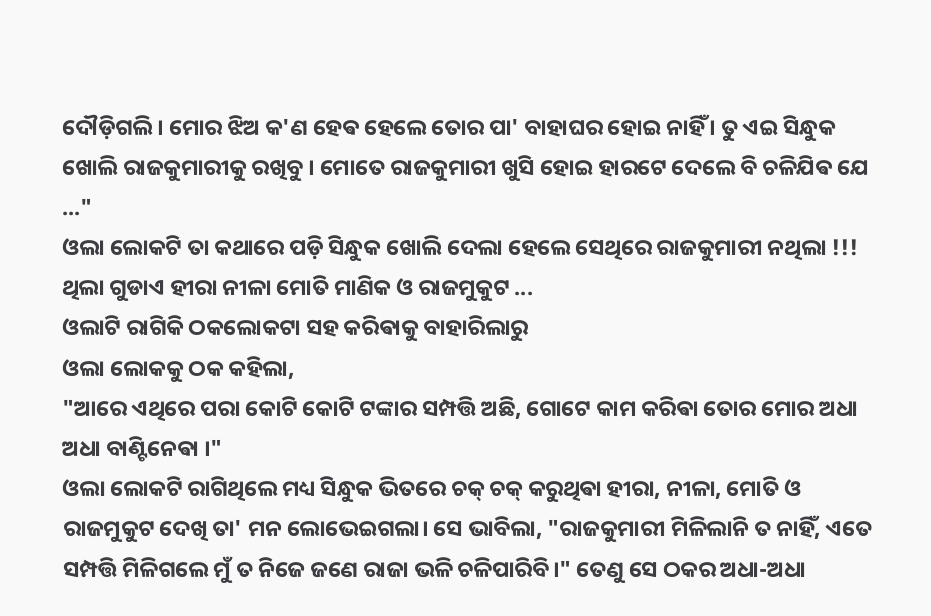ଦୌଡ଼ିଗଲି । ମୋର ଝିଅ କ'ଣ ହେଵ ହେଲେ ତୋର ପା' ବାହାଘର ହୋଇ ନାହିଁ । ତୁ ଏଇ ସିନ୍ଧୁକ ଖୋଲି ରାଜକୁମାରୀକୁ ରଖିବୁ । ମୋତେ ରାଜକୁମାରୀ ଖୁସି ହୋଇ ହାରଟେ ଦେଲେ ବି ଚଳିଯିଵ ଯେ ..."
ଓଲା ଲୋକଟି ତା କଥାରେ ପଡ଼ି ସିନ୍ଧୁକ ଖୋଲି ଦେଲା ହେଲେ ସେଥିରେ ରାଜକୁମାରୀ ନଥିଲା !!!
ଥିଲା ଗୁଡାଏ ହୀରା ନୀଳା ମୋତି ମାଣିକ ଓ ରାଜମୁକୁଟ ...
ଓଲାଟି ରାଗିକି ଠକଲୋକଟା ସହ କରିଵାକୁ ବାହାରିଲାରୁ
ଓଲା ଲୋକକୁ ଠକ କହିଲା,
"ଆରେ ଏଥିରେ ପରା କୋଟି କୋଟି ଟଙ୍କାର ସମ୍ପତ୍ତି ଅଛି, ଗୋଟେ କାମ କରିଵା ତୋର ମୋର ଅଧା ଅଧା ବାଣ୍ଟିନେଵା ।"
ଓଲା ଲୋକଟି ରାଗିଥିଲେ ମଧ୍ୟ ସିନ୍ଧୁକ ଭିତରେ ଚକ୍ ଚକ୍ କରୁଥିଵା ହୀରା, ନୀଳା, ମୋତି ଓ ରାଜମୁକୁଟ ଦେଖି ତା' ମନ ଲୋଭେଇଗଲା। ସେ ଭାବିଲା, "ରାଜକୁମାରୀ ମିଳିଲାନି ତ ନାହିଁ, ଏତେ ସମ୍ପତ୍ତି ମିଳିଗଲେ ମୁଁ ତ ନିଜେ ଜଣେ ରାଜା ଭଳି ଚଳିପାରିବି।" ତେଣୁ ସେ ଠକର ଅଧା-ଅଧା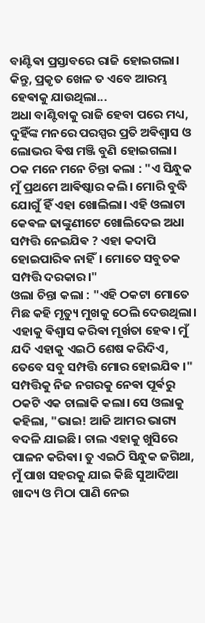ବାଣ୍ଟିଵା ପ୍ରସ୍ତାବରେ ରାଜି ହୋଇଗଲା।
କିନ୍ତୁ, ପ୍ରକୃତ ଖେଳ ତ ଏବେ ଆରମ୍ଭ ହେଵାକୁ ଯାଉଥିଲା...
ଅଧା ବାଣ୍ଟିବାକୁ ରାଜି ହେବା ପରେ ମଧ୍ୟ, ଦୁହିଁଙ୍କ ମନରେ ପରସ୍ପର ପ୍ରତି ଅଵିଶ୍ୱାସ ଓ ଲୋଭର ଵିଷ ମଞ୍ଜି ବୁଣି ହୋଇଗଲା।
ଠକ ମନେ ମନେ ଚିନ୍ତା କଲା : "ଏ ସିନ୍ଧୁକ ମୁଁ ପ୍ରଥମେ ଆଵିଷ୍କାର କଲି। ମୋରି ବୁଦ୍ଧି ଯୋଗୁଁ ହିଁ ଏହା ଖୋଲିଲା। ଏହି ଓଲାଟା କେଵଳ ଢାଙ୍କୁଣୀଟେ ଖୋଲିଦେଇ ଅଧା ସମ୍ପତ୍ତି ନେଇଯିଵ ? ଏହା କଦାପି ହୋଇପାରିଵ ନାହିଁ। ମୋତେ ସବୁତକ ସମ୍ପତ୍ତି ଦରକାର।"
ଓଲା ଚିନ୍ତା କଲା : "ଏହି ଠକଟା ମୋତେ ମିଛ କହି ମୃତ୍ୟୁ ମୁଖକୁ ଠେଲି ଦେଉଥିଲା। ଏହାକୁ ଵିଶ୍ୱାସ କରିଵା ମୂର୍ଖତା ହେଵ। ମୁଁ ଯଦି ଏହାକୁ ଏଇଠି ଶେଷ କରିଦିଏ, ତେବେ ସବୁ ସମ୍ପତ୍ତି ମୋର ହୋଇଯିଵ ।"
ସମ୍ପତ୍ତିକୁ ନିଜ ନଗରକୁ ନେଵା ପୂର୍ଵରୁ ଠକଟି ଏକ ଚାଲାକି କଲା। ସେ ଓଲାକୁ କହିଲା, "ଭାଇ! ଆଜି ଆମର ଭାଗ୍ୟ ବଦଳି ଯାଇଛି। ଚାଲ ଏହାକୁ ଖୁସିରେ ପାଳନ କରିଵା। ତୁ ଏଇଠି ସିନ୍ଧୁକ ଜଗିଥା, ମୁଁ ପାଖ ସହରକୁ ଯାଇ କିଛି ସୁଆଦିଆ ଖାଦ୍ୟ ଓ ମିଠା ପାଣି ନେଇ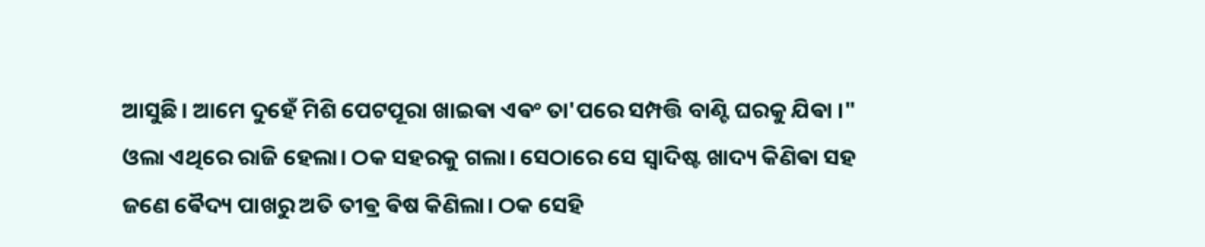ଆସୁଛି। ଆମେ ଦୁହେଁ ମିଶି ପେଟପୂରା ଖାଇଵା ଏଵଂ ତା'ପରେ ସମ୍ପତ୍ତି ବାଣ୍ଟି ଘରକୁ ଯିଵା ।"
ଓଲା ଏଥିରେ ରାଜି ହେଲା। ଠକ ସହରକୁ ଗଲା। ସେଠାରେ ସେ ସ୍ୱାଦିଷ୍ଟ ଖାଦ୍ୟ କିଣିଵା ସହ ଜଣେ ଵୈଦ୍ୟ ପାଖରୁ ଅତି ତୀଵ୍ର ଵିଷ କିଣିଲା। ଠକ ସେହି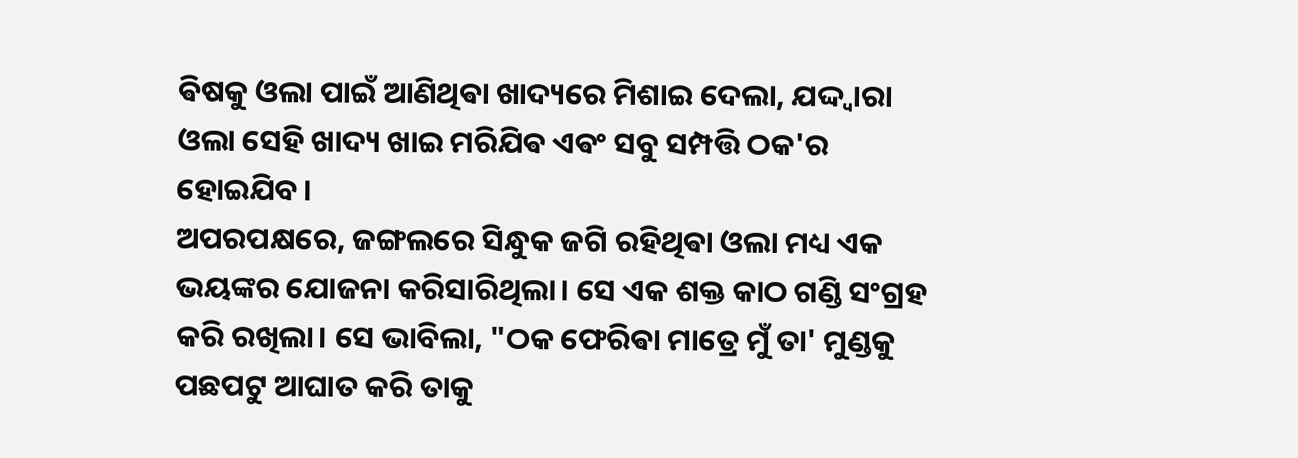ଵିଷକୁ ଓଲା ପାଇଁ ଆଣିଥିଵା ଖାଦ୍ୟରେ ମିଶାଇ ଦେଲା, ଯଦ୍ଦ୍ୱାରା ଓଲା ସେହି ଖାଦ୍ୟ ଖାଇ ମରିଯିଵ ଏଵଂ ସବୁ ସମ୍ପତ୍ତି ଠକ'ର ହୋଇଯିବ।
ଅପରପକ୍ଷରେ, ଜଙ୍ଗଲରେ ସିନ୍ଧୁକ ଜଗି ରହିଥିଵା ଓଲା ମଧ୍ୟ ଏକ ଭୟଙ୍କର ଯୋଜନା କରିସାରିଥିଲା। ସେ ଏକ ଶକ୍ତ କାଠ ଗଣ୍ଡି ସଂଗ୍ରହ କରି ରଖିଲା। ସେ ଭାବିଲା, "ଠକ ଫେରିଵା ମାତ୍ରେ ମୁଁ ତା' ମୁଣ୍ଡକୁ ପଛପଟୁ ଆଘାତ କରି ତାକୁ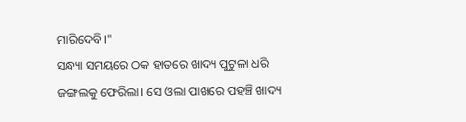ମାରିଦେବି।"
ସନ୍ଧ୍ୟା ସମୟରେ ଠକ ହାତରେ ଖାଦ୍ୟ ପୁଟୁଳା ଧରି ଜଙ୍ଗଲକୁ ଫେରିଲା। ସେ ଓଲା ପାଖରେ ପହଞ୍ଚି ଖାଦ୍ୟ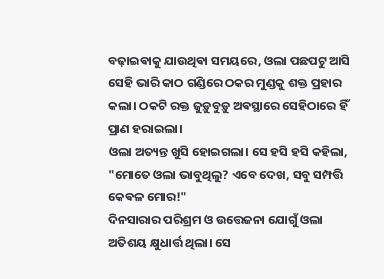ବଢ଼ାଇଵାକୁ ଯାଉଥିଵା ସମୟରେ, ଓଲା ପଛପଟୁ ଆସି ସେହି ଭାରି କାଠ ଗଣ୍ଡିରେ ଠକର ମୁଣ୍ଡକୁ ଶକ୍ତ ପ୍ରହାର କଲା। ଠକଟି ରକ୍ତ ଜୁଡ଼ୁବୁଡ଼ୁ ଅଵସ୍ଥାରେ ସେହିଠାରେ ହିଁ ପ୍ରାଣ ହରାଇଲା।
ଓଲା ଅତ୍ୟନ୍ତ ଖୁସି ହୋଇଗଲା। ସେ ହସି ହସି କହିଲା, "ମୋତେ ଓଲା ଭାବୁଥିଲୁ? ଏବେ ଦେଖ, ସବୁ ସମ୍ପତ୍ତି କେଵଳ ମୋର!"
ଦିନସାରାର ପରିଶ୍ରମ ଓ ଉତ୍ତେଜନା ଯୋଗୁଁ ଓଲା ଅତିଶୟ କ୍ଷୁଧାର୍ତ୍ତ ଥିଲା। ସେ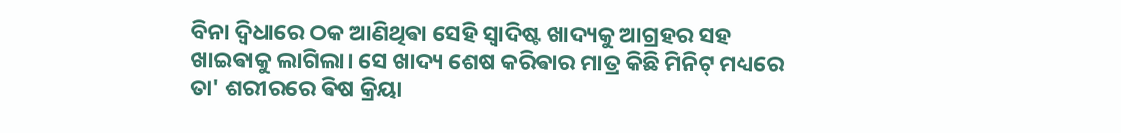ବିନା ଦ୍ୱିଧାରେ ଠକ ଆଣିଥିଵା ସେହି ସ୍ୱାଦିଷ୍ଟ ଖାଦ୍ୟକୁ ଆଗ୍ରହର ସହ ଖାଇଵାକୁ ଲାଗିଲା। ସେ ଖାଦ୍ୟ ଶେଷ କରିଵାର ମାତ୍ର କିଛି ମିନିଟ୍ ମଧ୍ୟରେ ତା' ଶରୀରରେ ଵିଷ କ୍ରିୟା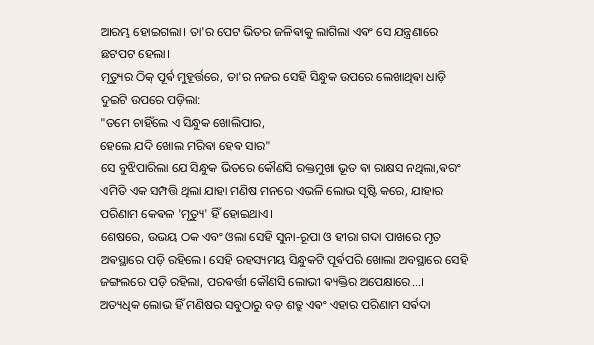ଆରମ୍ଭ ହୋଇଗଲା। ତା'ର ପେଟ ଭିତର ଜଳିଵାକୁ ଲାଗିଲା ଏଵଂ ସେ ଯନ୍ତ୍ରଣାରେ ଛଟପଟ ହେଲା।
ମୃତ୍ୟୁର ଠିକ୍ ପୂର୍ଵ ମୁହୂର୍ତ୍ତରେ, ତା'ର ନଜର ସେହି ସିନ୍ଧୁକ ଉପରେ ଲେଖାଥିଵା ଧାଡ଼ି ଦୁଇଟି ଉପରେ ପଡ଼ିଲା:
"ତମେ ଚାହିଁଲେ ଏ ସିନ୍ଧୁକ ଖୋଲିପାର,
ହେଲେ ଯଦି ଖୋଲ ମରିଵା ହେଵ ସାର"
ସେ ବୁଝିପାରିଲା ଯେ ସିନ୍ଧୁକ ଭିତରେ କୌଣସି ରକ୍ତମୁଖା ଭୂତ ଵା ରାକ୍ଷସ ନଥିଲା,ଵରଂ ଏମିତି ଏକ ସମ୍ପତ୍ତି ଥିଲା ଯାହା ମଣିଷ ମନରେ ଏଭଳି ଲୋଭ ସୃଷ୍ଟି କରେ, ଯାହାର ପରିଣାମ କେଵଳ 'ମୃତ୍ୟୁ' ହିଁ ହୋଇଥାଏ।
ଶେଷରେ, ଉଭୟ ଠକ ଏବଂ ଓଲା ସେହି ସୁନା-ରୂପା ଓ ହୀରା ଗଦା ପାଖରେ ମୃତ ଅଵସ୍ଥାରେ ପଡ଼ି ରହିଲେ। ସେହି ରହସ୍ୟମୟ ସିନ୍ଧୁକଟି ପୂର୍ଵପରି ଖୋଲା ଅବସ୍ଥାରେ ସେହି ଜଙ୍ଗଲରେ ପଡ଼ି ରହିଲା, ପରଵର୍ତ୍ତୀ କୌଣସି ଲୋଭୀ ଵ୍ୟକ୍ତିର ଅପେକ୍ଷାରେ...।
ଅତ୍ୟଧିକ ଲୋଭ ହିଁ ମଣିଷର ସବୁଠାରୁ ବଡ଼ ଶତ୍ରୁ ଏଵଂ ଏହାର ପରିଣାମ ସର୍ଵଦା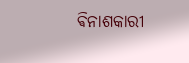ଵିନାଶକାରୀ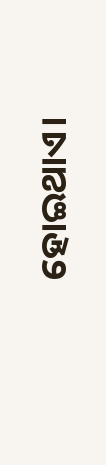ହୋଇଥାଏ।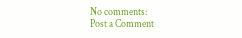No comments:
Post a Comment